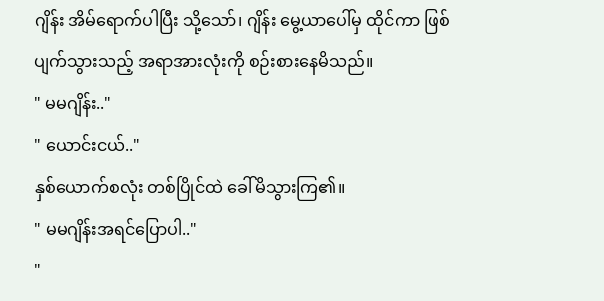ဂျိန်း အိမ်ရောက်ပါပြီး သို့သော်၊ ဂျိန်း မွေ့ယာပေါ်မှ ထိုင်ကာ ဖြစ်ပျက်သွားသည့် အရာအားလုံးကို စဉ်းစားနေမိသည်။
" မမဂျိန်း.."
" ယောင်းငယ်.."
နှစ်ယောက်စလုံး တစ်ပြိုင်ထဲ ခေါ်မိသွားကြ၏။
" မမဂျိန်းအရင်ပြောပါ.."
"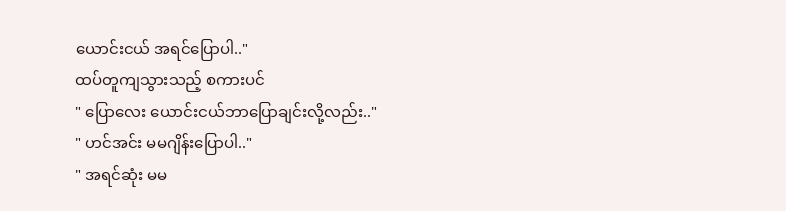ယောင်းငယ် အရင်ပြောပါ.."
ထပ်တူကျသွားသည့် စကားပင်
" ပြောလေး ယောင်းငယ်ဘာပြောချင်းလို့လည်း.."
" ဟင်အင်း မမဂျိန်းပြောပါ.."
" အရင်ဆုံး မမ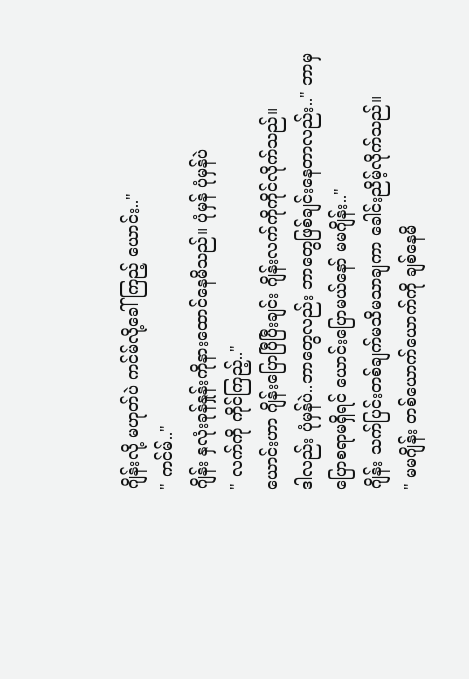ဂျိန်းလို့ မဟုတ်ပဲ ကင်မ်လို့ခေါ်ကြည့် ယောင်း.."
" ကင်မ်.."
ဂျိန်း နှလုံးခုန်နှုန်းကိုနားထောင်နေမိသည်။ ပုံမှန် ပုံမှန်ပဲ
" လက်ကို ကိုင်ကြည့်.."
ယောင်းဟာ ဂျိန်းပြောပြီပြီးချင်း ဂျိန်းလက်ကိုကိုင်လိုက်သည်။
ဒါလည်း ပုံမှန်ပဲ..ဘာတွေလည်း ဘာတွေဖြစ်ချင်းနေတာလည်း.." ဘာမှ ပြောစရာမရှိရင် ယောင်းပြောမယ်နော် မမဂျိန်း.."
ဂျိန်း သက်ပြင်းတစ်ချက်မသိမသာချကာ ခေါင်းညိမ့်လိုက်သည်။
" မမဂျိန်း တစ်ယောက်ယောက်ကို ချစ်နေမိ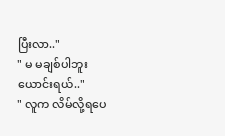ပြီးလာ.."
" မ မချစ်ပါဘူး ယောင်းရယ်.."
" လူက လိမ်လို့ရပေ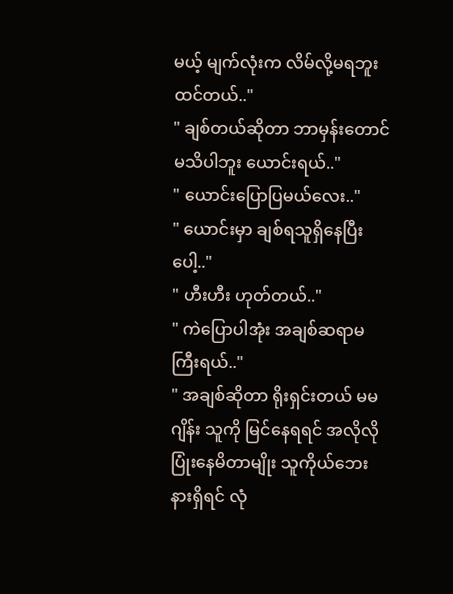မယ့် မျက်လုံးက လိမ်လို့မရဘူးထင်တယ်.."
" ချစ်တယ်ဆိုတာ ဘာမှန်းတောင်မသိပါဘူး ယောင်းရယ်.."
" ယောင်းပြောပြမယ်လေး.."
" ယောင်းမှာ ချစ်ရသူရှိနေပြီးပေါ့.."
" ဟီးဟီး ဟုတ်တယ်.."
" ကဲပြောပါအုံး အချစ်ဆရာမကြီးရယ်.."
" အချစ်ဆိုတာ ရိုးရှင်းတယ် မမဂျိန်း သူကို မြင်နေရရင် အလိုလိုပြုံးနေမိတာမျိုး သူကိုယ်ဘေးနားရှိရင် လုံ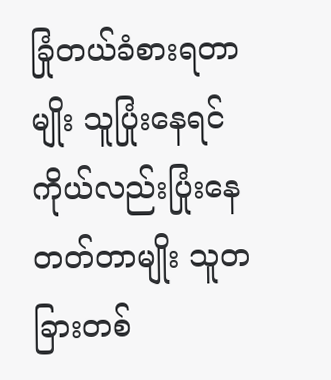ခြုံတယ်ခံစားရတာမျိုး သူပြုံးနေရင် ကိုယ်လည်းပြုံးနေတတ်တာမျိုး သူတခြားတစ်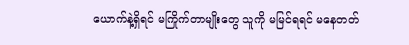ယောက်နဲ့ရှိရင် မကြိုက်တာမျိုးတွေ သူကို မမြင်ရရင် မနေတတ်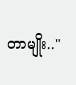တာမျိုး.."